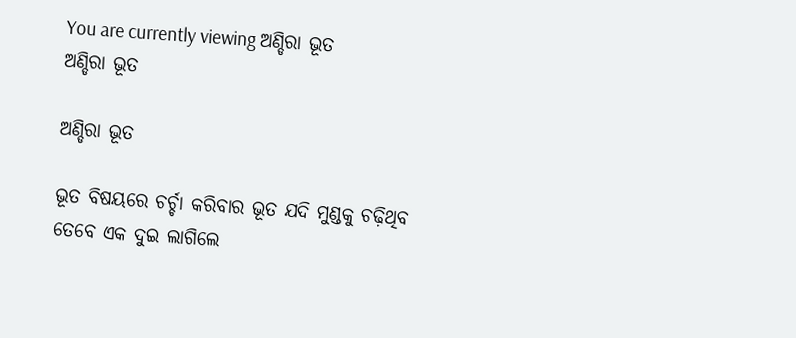You are currently viewing ଅଣ୍ଡିରା ଭୂତ
ଅଣ୍ଡିରା ଭୂତ

ଅଣ୍ଡିରା ଭୂତ

ଭୂତ ବିଷୟରେ ଚର୍ଚ୍ଚା କରିବାର ଭୂତ ଯଦି ମୁଣ୍ଡକୁ ଚଢ଼ିଥିବ ତେବେ ଏକ ଦୁଇ ଲାଗିଲେ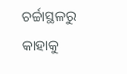ଚର୍ଚ୍ଚାସ୍ଥଳରୁ କାହାକୁ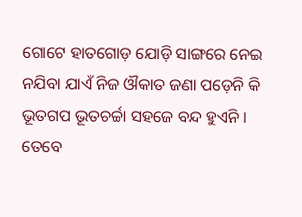ଗୋଟେ ହାତଗୋଡ଼ ଯୋଡ଼ି ସାଙ୍ଗରେ ନେଇ ନଯିବା ଯାଏଁ ନିଜ ଔକାତ ଜଣା ପଡ଼େନି କି ଭୂତଗପ ଭୂତଚର୍ଚ୍ଚା ସହଜେ ବନ୍ଦ ହୁଏନି । ତେବେ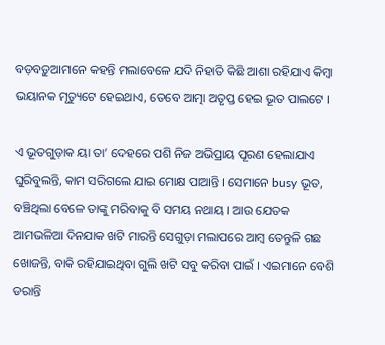ବଡ଼ବଡ଼ୁଆମାନେ କହନ୍ତି ମଲାବେଳେ ଯଦି ନିହାତି କିଛି ଆଶା ରହିଯାଏ କିମ୍ବା ଭୟାନକ ମୃତ୍ୟୁଟେ ହେଇଥାଏ, ତେବେ ଆତ୍ମା ଅତୃପ୍ତ ହେଇ ଭୂତ ପାଲଟେ ।

ଏ ଭୂତଗୁଡ଼ାକ ୟା ତା’ ଦେହରେ ପଶି ନିଜ ଅଭିପ୍ରାୟ ପୂରଣ ହେଲାଯାଏ ଘୁରିବୁଲନ୍ତି, କାମ ସରିଗଲେ ଯାଇ ମୋକ୍ଷ ପାଆନ୍ତି । ସେମାନେ busy ଭୂତ, ବଞ୍ଚିଥିଲା ବେଳେ ତାଙ୍କୁ ମରିବାକୁ ବି ସମୟ ନଥାୟ । ଆଉ ଯେତକ ଆମଭଳିଆ ଦିନଯାକ ଖଟି ମାରନ୍ତି ସେଗୁଡ଼ା ମଲାପରେ ଆମ୍ବ ତେନ୍ତୁଳି ଗଛ ଖୋଜନ୍ତି, ବାକି ରହିଯାଇଥିବା ଗୁଲି ଖଟି ସବୁ କରିବା ପାଇଁ । ଏଇମାନେ ବେଶି ଡରାନ୍ତି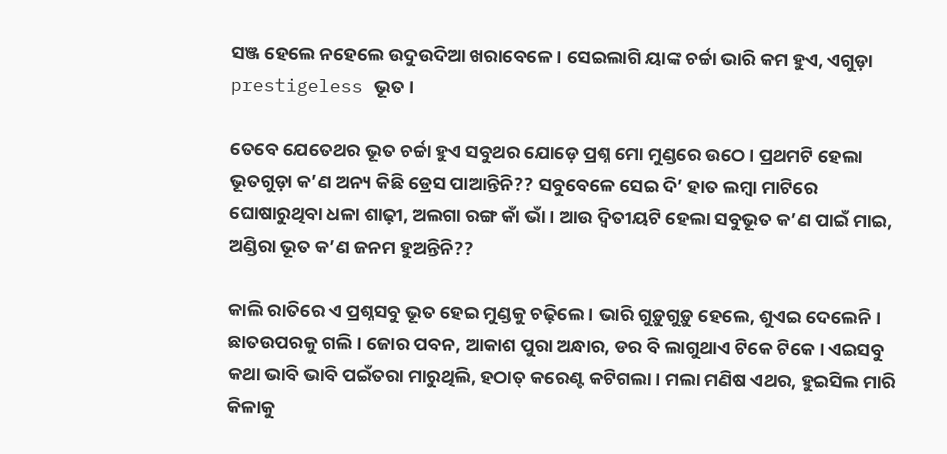ସଞ୍ଜ ହେଲେ ନହେଲେ ଉଦୁଉଦିଆ ଖରାବେଳେ । ସେଇଲାଗି ୟାଙ୍କ ଚର୍ଚ୍ଚା ଭାରି କମ ହୁଏ, ଏଗୁଡ଼ା prestigeless ଭୂତ ।

ତେବେ ଯେତେଥର ଭୂତ ଚର୍ଚ୍ଚା ହୁଏ ସବୁଥର ଯୋଡ଼େ ପ୍ରଶ୍ନ ମୋ ମୁଣ୍ଡରେ ଉଠେ । ପ୍ରଥମଟି ହେଲା ଭୂତଗୁଡ଼ା କ’ଣ ଅନ୍ୟ କିଛି ଡ୍ରେସ ପାଆନ୍ତିନି?? ସବୁବେଳେ ସେଇ ଦି’ ହାତ ଲମ୍ବା ମାଟିରେ ଘୋଷାରୁଥିବା ଧଳା ଶାଢ଼ୀ, ଅଲଗା ରଙ୍ଗ କାଁ ଭାଁ । ଆଉ ଦ୍ୱିତୀୟଟି ହେଲା ସବୁଭୂତ କ’ଣ ପାଇଁ ମାଇ, ଅଣ୍ଡିରା ଭୂତ କ’ଣ ଜନମ ହୁଅନ୍ତିନି??

କାଲି ରାତିରେ ଏ ପ୍ରଶ୍ନସବୁ ଭୂତ ହେଇ ମୁଣ୍ଡକୁ ଚଢ଼ିଲେ । ଭାରି ଗୁଡ଼ୁଗୁଡ଼ୁ ହେଲେ, ଶୁଏଇ ଦେଲେନି । ଛାତଉପରକୁ ଗଲି । ଜୋର ପବନ, ଆକାଶ ପୁରା ଅନ୍ଧାର, ଡର ବି ଲାଗୁଥାଏ ଟିକେ ଟିକେ । ଏଇସବୁ କଥା ଭାବି ଭାବି ପଇଁତରା ମାରୁଥିଲି, ହଠାତ୍ କରେଣ୍ଟ କଟିଗଲା । ମଲା ମଣିଷ ଏଥର, ହୁଇସିଲ ମାରି କିଳାକୁ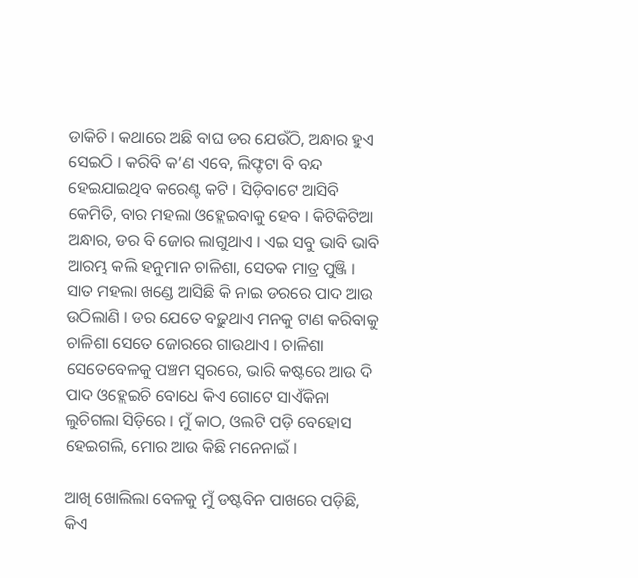ଡାକିଚି । କଥାରେ ଅଛି ବାଘ ଡର ଯେଉଁଠି, ଅନ୍ଧାର ହୁଏ ସେଇଠି । କରିବି କ’ଣ ଏବେ, ଲିଫ୍ଟଟା ବି ବନ୍ଦ ହେଇଯାଇଥିବ କରେଣ୍ଟ କଟି । ସିଡ଼ିବାଟେ ଆସିବି କେମିତି, ବାର ମହଲା ଓହ୍ଲେଇବାକୁ ହେବ । କିଟିକିଟିଆ ଅନ୍ଧାର, ଡର ବି ଜୋର ଲାଗୁଥାଏ । ଏଇ ସବୁ ଭାବି ଭାବି ଆରମ୍ଭ କଲି ହନୁମାନ ଚାଳିଶା, ସେତକ ମାତ୍ର ପୁଞ୍ଜି । ସାତ ମହଲା ଖଣ୍ଡେ ଆସିଛି କି ନାଇ ଡରରେ ପାଦ ଆଉ ଉଠିଲାଣି । ଡର ଯେତେ ବଢ଼ୁଥାଏ ମନକୁ ଟାଣ କରିବାକୁ ଚାଳିଶା ସେତେ ଜୋରରେ ଗାଉଥାଏ । ଚାଳିଶା ସେତେବେଳକୁ ପଞ୍ଚମ ସ୍ୱରରେ, ଭାରି କଷ୍ଟରେ ଆଉ ଦି ପାଦ ଓହ୍ଲେଇଚି ବୋଧେ କିଏ ଗୋଟେ ସାଏଁକିନା ଲୁଚିଗଲା ସିଡ଼ିରେ । ମୁଁ କାଠ, ଓଲଟି ପଡ଼ି ବେହୋସ ହେଇଗଲି, ମୋର ଆଉ କିଛି ମନେନାଇଁ ।

ଆଖି ଖୋଲିଲା ବେଳକୁ ମୁଁ ଡଷ୍ଟବିନ ପାଖରେ ପଡ଼ିଛି, କିଏ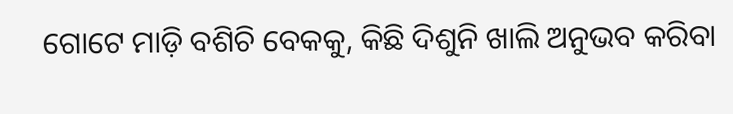ଗୋଟେ ମାଡ଼ି ବଶିଚି ବେକକୁ, କିଛି ଦିଶୁନି ଖାଲି ଅନୁଭବ କରିବା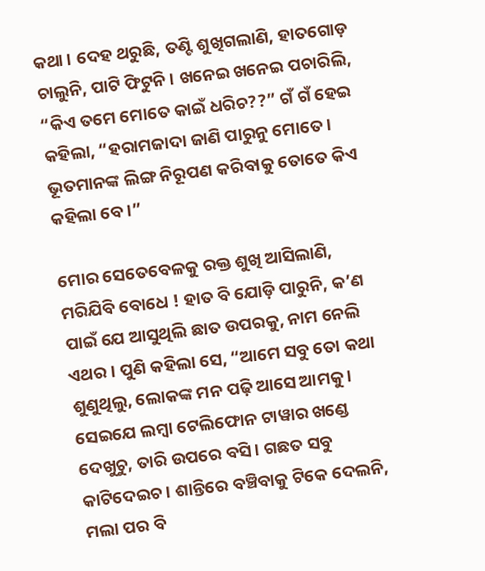କଥା । ଦେହ ଥରୁଛି, ତଣ୍ଟି ଶୁଖିଗଲାଣି, ହାତଗୋଡ଼ ଚାଲୁନି, ପାଟି ଫିଟୁନି । ଖନେଇ ଖନେଇ ପଚାରିଲି, “କିଏ ତମେ ମୋତେ କାଇଁ ଧରିଚ??” ଗଁ ଗଁ ହେଇ କହିଲା, “ହରାମଜାଦା ଜାଣି ପାରୁନୁ ମୋତେ । ଭୂତମାନଙ୍କ ଲିଙ୍ଗ ନିରୂପଣ କରିବାକୁ ତୋତେ କିଏ କହିଲା ବେ ।”

ମୋର ସେତେବେଳକୁ ରକ୍ତ ଶୁଖି ଆସିଲାଣି, ମରିଯିବି ବୋଧେ ! ହାତ ବି ଯୋଡ଼ି ପାରୁନି, କ’ଣ ପାଇଁ ଯେ ଆସୁଥିଲି ଛାତ ଉପରକୁ, ନାମ ନେଲି ଏଥର । ପୁଣି କହିଲା ସେ, “ଆମେ ସବୁ ତୋ କଥା ଶୁଣୁଥିଲୁ, ଲୋକଙ୍କ ମନ ପଢ଼ି ଆସେ ଆମକୁ । ସେଇଯେ ଲମ୍ବା ଟେଲିଫୋନ ଟାୱାର ଖଣ୍ଡେ ଦେଖୁଚୁ, ତାରି ଉପରେ ବସି । ଗଛତ ସବୁ କାଟିଦେଇଚ । ଶାନ୍ତିରେ ବଞ୍ଚିବାକୁ ଟିକେ ଦେଲନି, ମଲା ପର ବି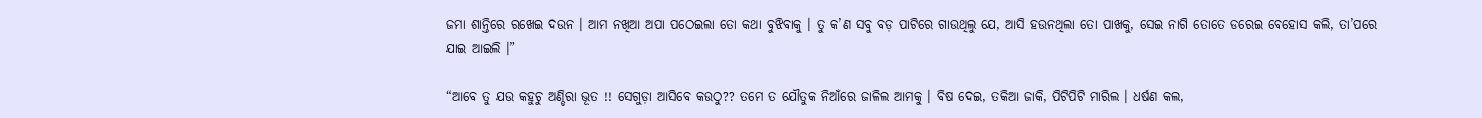ଜମା ଶାନ୍ତିରେ ରଖେଇ ଦଉନ । ଆମ ନଖିଆ ଅପା ପଠେଇଲା ତୋ କଥା ବୁଝିବାକୁ । ତୁ କ’ଣ ସବୁ ବଡ଼ ପାଟିରେ ଗାଉଥିଲୁ ଯେ, ଆସି ହଉନଥିଲା ତୋ ପାଖକୁ, ସେଇ ନାଗି ତୋତେ ଡରେଇ ବେହୋସ କଲି, ତା’ପରେ ଯାଇ ଆଇଲି ।”

“ଆବେ ତୁ ଯଉ କହୁଚୁ ଅଣ୍ଡିରା ଭୂତ !! ସେଗୁଡ଼ା ଆସିବେ କଉଠୁ?? ତମେ ତ ଯୌତୁକ ନିଆଁରେ ଜାଳିଲ ଆମକୁ । ବିଷ ଦେଇ, ତକିଆ ଜାକି, ପିଟିପିଟି ମାରିଲ । ଧର୍ଷଣ କଲ,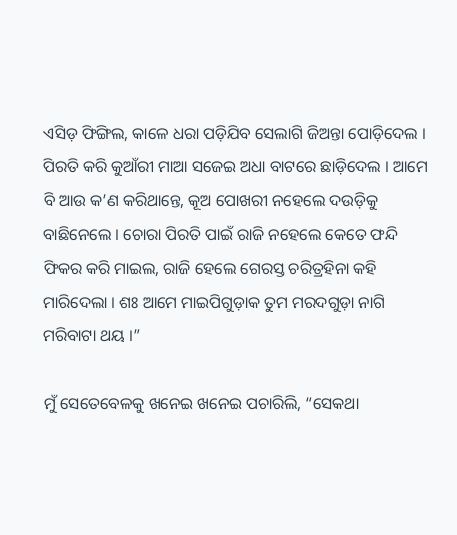ଏସିଡ଼ ଫିଙ୍ଗିଲ, କାଳେ ଧରା ପଡ଼ିଯିବ ସେଲାଗି ଜିଅନ୍ତା ପୋଡ଼ିଦେଲ । ପିରତି କରି କୁଆଁରୀ ମାଆ ସଜେଇ ଅଧା ବାଟରେ ଛାଡ଼ିଦେଲ । ଆମେ ବି ଆଉ କ’ଣ କରିଥାନ୍ତେ, କୂଅ ପୋଖରୀ ନହେଲେ ଦଉଡ଼ିକୁ ବାଛିନେଲେ । ଚୋରା ପିରତି ପାଇଁ ରାଜି ନହେଲେ କେତେ ଫନ୍ଦି ଫିକର କରି ମାଇଲ, ରାଜି ହେଲେ ଗେରସ୍ତ ଚରିତ୍ରହିନା କହି ମାରିଦେଲା । ଶଃ ଆମେ ମାଇପିଗୁଡ଼ାକ ତୁମ ମରଦଗୁଡ଼ା ନାଗି ମରିବାଟା ଥୟ ।”

ମୁଁ ସେତେବେଳକୁ ଖନେଇ ଖନେଇ ପଚାରିଲି, “ସେକଥା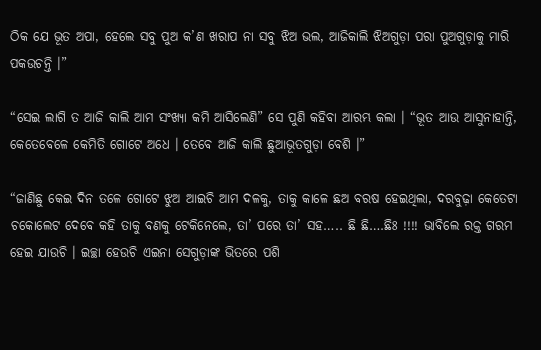ଠିକ ଯେ ଭୂତ ଅପା, ହେଲେ ସବୁ ପୁଅ କ’ଣ ଖରାପ ନା ସବୁ ଝିଅ ଭଲ, ଆଜିକାଲି ଝିଅଗୁଡ଼ା ପରା ପୁଅଗୁଡ଼ାକୁ ମାରି ପକଉଚନ୍ତି ।”

“ସେଇ ଲାଗି ତ ଆଜି କାଲି ଆମ ସଂଖ୍ୟା କମି ଆସିଲେଣି” ସେ ପୁଣି କହିବା ଆରମ୍ଭ କଲା । “ଭୂତ ଆଉ ଆସୁନାହାନ୍ତି, କେତେବେଳେ କେମିତି ଗୋଟେ ଅଧେ । ତେବେ ଆଜି କାଲି ଛୁଆଭୂତଗୁଡ଼ା ବେଶି ।”

“ଜାଣିଛୁ କେଇ ଦିନ ତଳେ ଗୋଟେ ଝୁଅ ଆଇଚି ଆମ ଦଳକୁ, ତାକୁ କାଳେ ଛଅ ବରଷ ହେଇଥିଲା, ଦରବୁଢ଼ା କେତେଟା ଚକୋଲେଟ ଦେବେ କହି ତାକୁ ବଣକୁ ଟେକିନେଲେ, ତା’ ପରେ ତା’ ସହ….. ଛି ଛି….ଛିଃ !!!! ଭାବିଲେ ରକ୍ତ ଗରମ ହେଇ ଯାଉଚି । ଇଚ୍ଛା ହେଉଚି ଏଇନା ସେଗୁଡ଼ାଙ୍କ ଭିତରେ ପଶି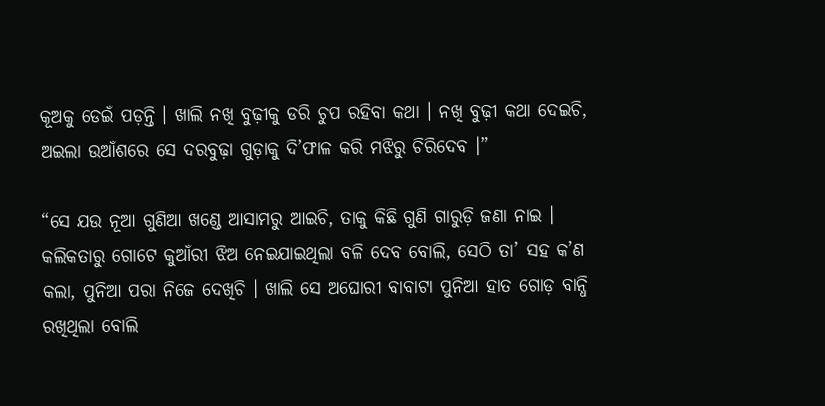କୂଅକୁ ଡେଇଁ ପଡ଼ନ୍ତି । ଖାଲି ନଖି ବୁଢ଼ୀକୁ ଡରି ଚୁପ ରହିବା କଥା । ନଖି ବୁଢ଼ୀ କଥା ଦେଇଚି, ଅଇଲା ଉଆଁଶରେ ସେ ଦରବୁଢ଼ା ଗୁଡ଼ାକୁ ଦି’ଫାଳ କରି ମଝିରୁ ଚିରିଦେବ ।”

“ସେ ଯଉ ନୂଆ ଗୁଣିଆ ଖଣ୍ଡେ ଆସାମରୁ ଆଇଚି, ତାକୁ କିଛି ଗୁଣି ଗାରୁଡ଼ି ଜଣା ନାଇ । କଲିକତାରୁ ଗୋଟେ କୁଆଁରୀ ଝିଅ ନେଇଯାଇଥିଲା ବଳି ଦେବ ବୋଲି, ସେଠି ତା’ ସହ କ’ଣ କଲା, ପୁନିଆ ପରା ନିଜେ ଦେଖିଚି । ଖାଲି ସେ ଅଘୋରୀ ବାବାଟା ପୁନିଆ ହାତ ଗୋଡ଼ ବାନ୍ଧି ରଖିଥିଲା ବୋଲି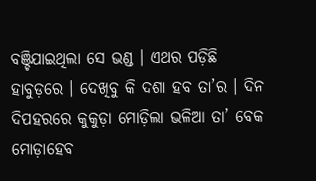ବଞ୍ଚିଯାଇଥିଲା ସେ ଭଣ୍ଡ । ଏଥର ପଡ଼ିଛି ହାବୁଡ଼ରେ । ଦେଖିବୁ କି ଦଶା ହବ ତା’ର । ଦିନ ଦିପହରରେ କୁକୁଡ଼ା ମୋଡ଼ିଲା ଭଳିଆ ତା’ ବେକ ମୋଡ଼ାହେବ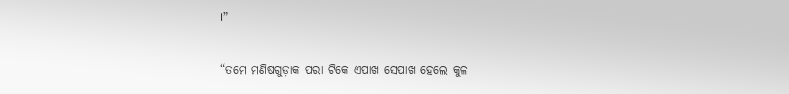।”

“ତମେ ମଣିଷଗୁଡ଼ାକ ପରା ଟିକେ ଏପାଖ ସେପାଖ ହେଲେ କୁଳ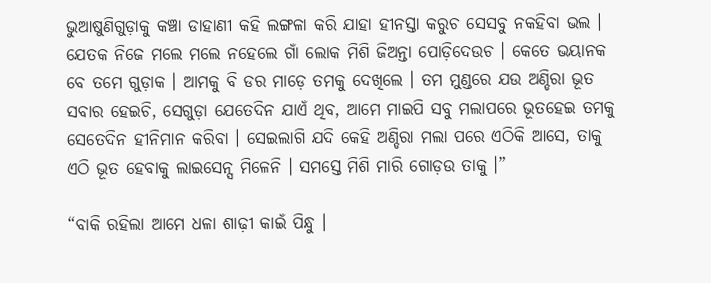ଭୁଆଷୁଣିଗୁଡ଼ାକୁ କଞ୍ଚା ଡାହାଣୀ କହି ଲଙ୍ଗଳା କରି ଯାହା ହୀନସ୍ତା କରୁଚ ସେସବୁ ନକହିବା ଭଲ । ଯେତକ ନିଜେ ମଲେ ମଲେ ନହେଲେ ଗାଁ ଲୋକ ମିଶି ଜିଅନ୍ତା ପୋଡ଼ିଦେଉଚ । କେତେ ଭୟାନକ ବେ ତମେ ଗୁଡ଼ାକ । ଆମକୁ ବି ଡର ମାଡ଼େ ତମକୁ ଦେଖିଲେ । ତମ ମୁଣ୍ଡରେ ଯଉ ଅଣ୍ଡିରା ଭୂତ ସବାର ହେଇଚି, ସେଗୁଡ଼ା ଯେତେଦିନ ଯାଏଁ ଥିବ, ଆମେ ମାଇପି ସବୁ ମଲାପରେ ଭୂତହେଇ ତମକୁ ସେତେଦିନ ହୀନିମାନ କରିବା । ସେଇଲାଗି ଯଦି କେହି ଅଣ୍ଡିରା ମଲା ପରେ ଏଠିକି ଆସେ, ତାକୁ ଏଠି ଭୂତ ହେବାକୁ ଲାଇସେନ୍ସ ମିଳେନି । ସମସ୍ତେ ମିଶି ମାରି ଗୋଡ଼ଉ ତାକୁ ।”

“ବାକି ରହିଲା ଆମେ ଧଳା ଶାଢ଼ୀ କାଇଁ ପିନ୍ଧୁ ।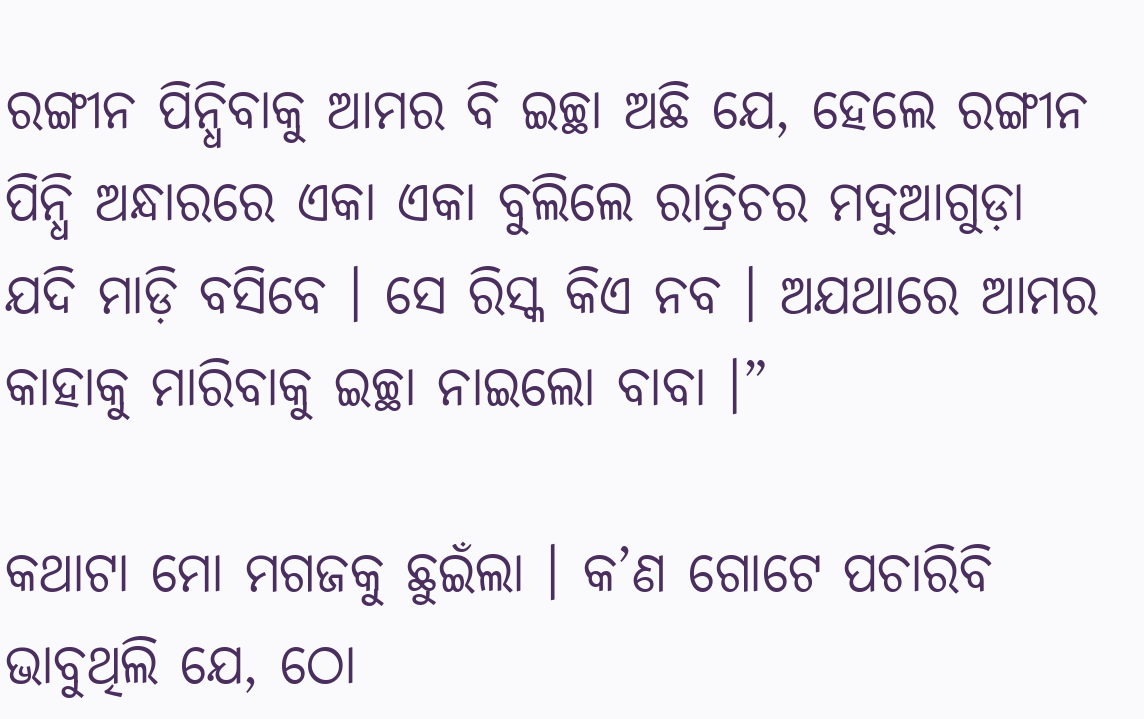ରଙ୍ଗୀନ ପିନ୍ଧିବାକୁ ଆମର ବି ଇଚ୍ଛା ଅଛି ଯେ, ହେଲେ ରଙ୍ଗୀନ ପିନ୍ଧି ଅନ୍ଧାରରେ ଏକା ଏକା ବୁଲିଲେ ରାତ୍ରିଚର ମଦୁଆଗୁଡ଼ା ଯଦି ମାଡ଼ି ବସିବେ । ସେ ରିସ୍କ କିଏ ନବ । ଅଯଥାରେ ଆମର କାହାକୁ ମାରିବାକୁ ଇଚ୍ଛା ନାଇଲୋ ବାବା ।”

କଥାଟା ମୋ ମଗଜକୁ ଛୁଇଁଲା । କ’ଣ ଗୋଟେ ପଚାରିବି ଭାବୁଥିଲି ଯେ, ଠୋ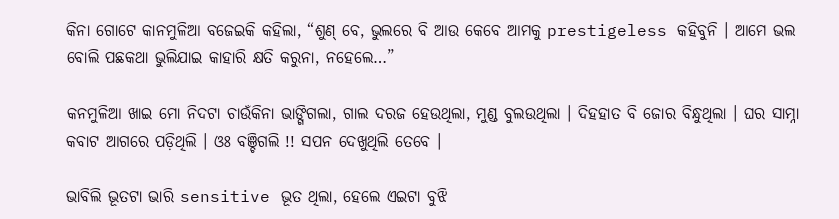କିନା ଗୋଟେ କାନମୁଳିଆ ବଜେଇକି କହିଲା, “ଶୁଣ୍ ବେ, ଭୁଲରେ ବି ଆଉ କେବେ ଆମକୁ prestigeless କହିବୁନି । ଆମେ ଭଲ ବୋଲି ପଛକଥା ଭୁଲିଯାଇ କାହାରି କ୍ଷତି କରୁନା, ନହେଲେ…”

କନମୁଳିଆ ଖାଇ ମୋ ନିଦଟା ଚାଉଁକିନା ଭାଙ୍ଗିଗଲା, ଗାଲ ଦରଜ ହେଉଥିଲା, ମୁଣ୍ଡ ବୁଲଉଥିଲା । ଦିହହାତ ବି ଜୋର ବିନ୍ଧୁଥିଲା । ଘର ସାମ୍ନା କବାଟ ଆଗରେ ପଡ଼ିଥିଲି । ଓଃ ବଞ୍ଚିଗଲି !! ସପନ ଦେଖୁଥିଲି ତେବେ ।

ଭାବିଲି ଭୂତଟା ଭାରି sensitive ଭୂତ ଥିଲା, ହେଲେ ଏଇଟା ବୁଝି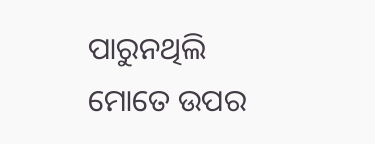ପାରୁନଥିଲି ମୋତେ ଉପର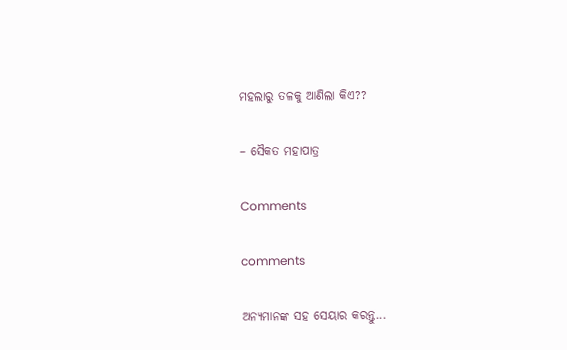ମହଲାରୁ ତଳକୁ ଆଣିଲା କିଏ??

– ସୈକତ ମହାପାତ୍ର

Comments

comments

ଅନ୍ୟମାନଙ୍କ ସହ ସେୟାର କରନ୍ତୁ...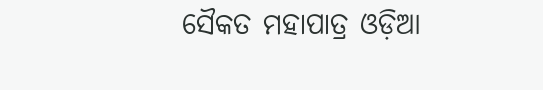ସୈକତ ମହାପାତ୍ର ଓଡ଼ିଆ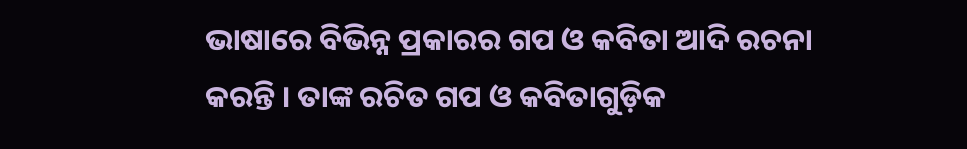ଭାଷାରେ ବିଭିନ୍ନ ପ୍ରକାରର ଗପ ଓ କବିତା ଆଦି ରଚନା କରନ୍ତି । ତାଙ୍କ ରଚିତ ଗପ ଓ କବିତାଗୁଡ଼ିକ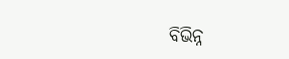ବିଭିନ୍ନ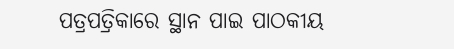ପତ୍ରପତ୍ରିକାରେ ସ୍ଥାନ ପାଇ ପାଠକୀୟ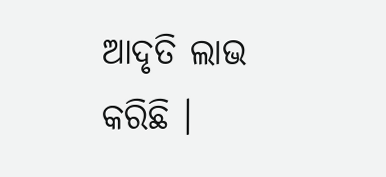ଆଦୃତି ଲାଭ କରିଛି ।